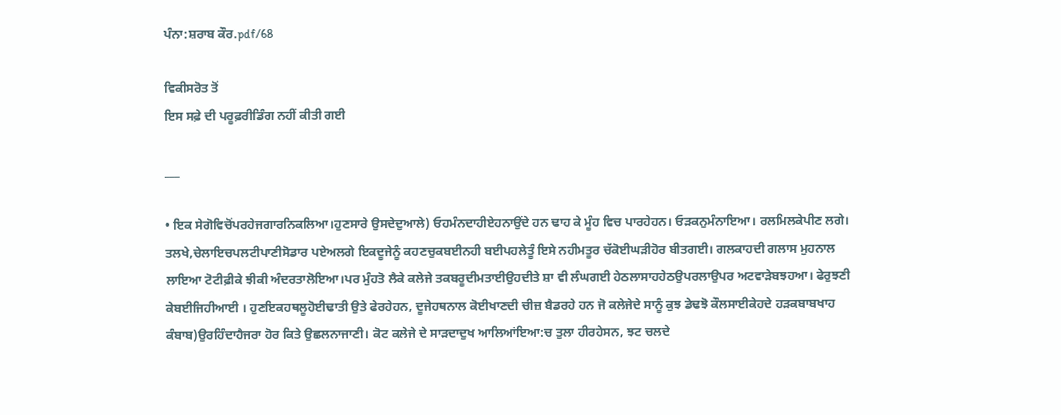ਪੰਨਾ:ਸ਼ਰਾਬ ਕੌਰ.pdf/68

ਵਿਕੀਸਰੋਤ ਤੋਂ
ਇਸ ਸਫ਼ੇ ਦੀ ਪਰੂਫ਼ਰੀਡਿੰਗ ਨਹੀਂ ਕੀਤੀ ਗਈ

___

• ਇਕ ਸੇਗੋਵਿਚੋਂਪਰਹੇਜਗਾਰਨਿਕਲਿਆ।ਹੁਣਸਾਰੇ ਉਸਦੇਦੁਆਲੇ) ਓਹਮੰਨਦਾਹੀਏਹਨਾਉਂਦੇ ਹਨ ਢਾਹ ਕੇ ਮੂੰਹ ਵਿਚ ਪਾਰਹੇਹਨ। ਓੜਕਨੁਮੰਨਾਇਆ। ਰਲਮਿਲਕੇਪੀਣ ਲਗੇ। ਤਲਖੇ,ਚੇਲਾਇਚਪਲਟੀਪਾਣੀਸੋਡਾਰ ਪਏਅਲਗੇ ਇਕਦੂਜੇਨੂੰ ਕਹਣਚੁਕਬਈਨਹੀ ਬਈਪਹਲੇਤੂੰ ਇਸੇ ਨਹੀਮਤੂਰ ਚੱਕੋਈਘੜੀਹੋਰ ਬੀਤਗਈ। ਗਲਕਾਹਦੀ ਗਲਾਸ ਮੁਹਨਾਲ ਲਾਇਆ ਟੋਟੀਫ਼ੀਕੇ ਝੀਕੀ ਅੰਦਰਤਾਲੋਇਆ।ਪਰ ਮੁੰਹਤੋ ਲੈਕੇ ਕਲੇਜੇ ਤਕਬਰੂਦੀਮਤਾਈਉਹਦੀਤੇ ਸ਼ਾ ਵੀ ਲੰਘਗਈ ਹੇਠਲਾਸਾਹਹੇਠਉਪਰਲਾਉਪਰ ਅਟਵਾੜੇਬਝਹਆ। ਫੇਰੁਝਣੀ ਕੇਬਈਜਿਹੀਆਈ । ਹੁਣਇਕਹਥਲੂਹੋਈਢਾਤੀ ਉਤੇ ਫੇਰਹੇਹਨ, ਦੂਜੇਹਥਨਾਲ ਕੋਈਖਾਣਦੀ ਚੀਜ਼ ਬੈਡਰਹੇ ਹਨ ਜੋ ਕਲੇਜੇਦੇ ਸਾਨੂੰ ਕੁਝ ਡੇਢਝੋ ਕੌਲਸਾਈਕੇਹਦੇ ਹੜਕਬਾਬਖਾਹ ਕੰਬਾਬ)ਉਰਹਿੰਦਾਹੈਜਰਾ ਹੋਰ ਕਿਤੇ ਉਛਲਨਾਜਾਣੀ। ਕੋਟ ਕਲੇਜੇ ਦੇ ਸਾੜਦਾਦੁਖ ਆਲਿਆਂਇਆ:ਚ ਤੁਲਾ ਹੀਰਹੇਸਨ, ਝਟ ਚਲਦੇ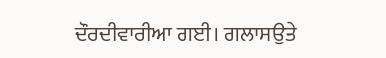ਦੌਰਦੀਵਾਰੀਆ ਗਈ। ਗਲਾਸਉਤੇ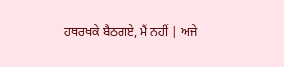ਹਥਰਖਕੇ ਬੈਠਗਏ, ਮੈਂ ਨਹੀਂ | ਅਜੇ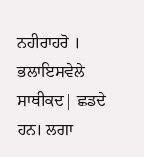ਨਹੀਰਾਹਰੋ । ਭਲਾਇਸਵੇਲੇ ਸਾਥੀਕਦ| ਛਡਦੇ ਹਨ। ਲਗਾ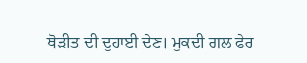ਥੋੜੀਤ ਦੀ ਦੁਹਾਈ ਦੇਣ। ਮੁਕਦੀ ਗਲ ਫੇਰ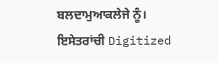ਬਲਦਾਮੁਆਕਲੇਜੇ ਨੂੰ। ਇਸੇਤਰਾਂਚੀ Digitized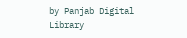by Panjab Digital Library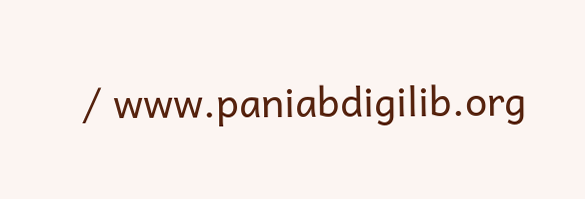/ www.paniabdigilib.org